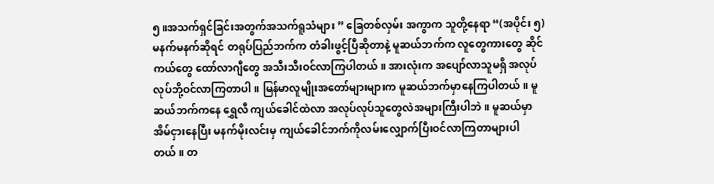၅။အသက်ရှင်ခြင်းအတွက်အသက်ရူသံများ ” ခြေတစ်လှမ်း အကွာက သူတို့နေရာ “(အပိုင်း ၅) မနက်မနက်ဆိုရင် တရုပ်ပြည်ဘက်က တံခါးဖွင့်ပြီဆိုတာနဲ့ မူဆယ်ဘက်က လူတွေကားတွေ ဆိုင်ကယ်တွေ ထော်လာဂျီတွေ အသီးသီးဝင်လာကြပါတယ်။ အားလုံးက အပျော်လာသူမရှိ အလုပ်လုပ်ဘို့ဝင်လာကြတာပါ။ မြန်မာလူမျိုးအတော်များများက မူဆယ်ဘက်မှာနေကြပါတယ်။ မူဆယ်ဘက်ကနေ ရွှေလီ ကျယ်ခေါင်ထဲလာ အလုပ်လုပ်သူတွေလဲအများကြီးပါဘဲ။ မူဆယ်မှာအိမ်ငှားနေပြီး မနက်မိုးလင်းမှ ကျယ်ခေါင်ဘက်ကိုလမ်းလျှောက်ပြီးဝင်လာကြတာများပါတယ်။ တ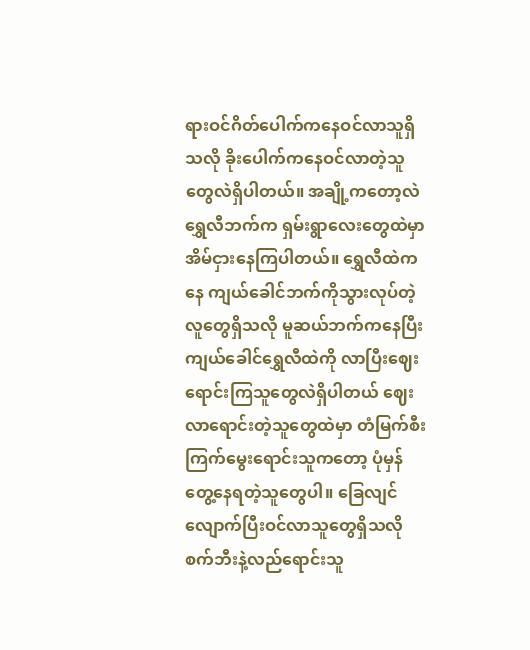ရားဝင်ဂိတ်ပေါက်ကနေဝင်လာသူရှိသလို ခိုးပေါက်ကနေဝင်လာတဲ့သူတွေလဲရှိပါတယ်။ အချို့ကတော့လဲ ရွှေလီဘက်က ရှမ်းရွာလေးတွေထဲမှာအိမ်ငှားနေကြပါတယ်။ ရွှေလီထဲကနေ ကျယ်ခေါင်ဘက်ကိုသွားလုပ်တဲ့လူတွေရှိသလို မူဆယ်ဘက်ကနေပြီးကျယ်ခေါင်ရွှေလီထဲကို လာပြီးဈေးရောင်းကြသူတွေလဲရှိပါတယ် ဈေးလာရောင်းတဲ့သူတွေထဲမှာ တံမြက်စီး ကြက်မွေးရောင်းသူကတော့ ပုံမှန်တွေ့နေရတဲ့သူတွေပါ။ ခြေလျင်လျောက်ပြီးဝင်လာသူတွေရှိသလို စက်ဘီးနဲ့လည်ရောင်းသူ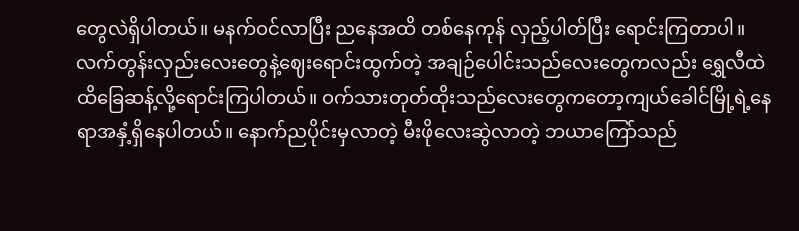တွေလဲရှိပါတယ်။ မနက်ဝင်လာပြီး ညနေအထိ တစ်နေကုန် လှည့်ပါတ်ပြီး ရောင်းကြတာပါ။ လက်တွန်းလှည်းလေးတွေနဲ့ဈေးရောင်းထွက်တဲ့ အချဉ်ပေါင်းသည်လေးတွေကလည်း ရွှေလီထဲထိခြေဆန့်လို့ရောင်းကြပါတယ်။ ဝက်သားတုတ်ထိုးသည်လေးတွေကတော့ကျယ်ခေါင်မြို့ရဲ့နေရာအနှံ့ရှိနေပါတယ်။ နောက်ညပိုင်းမှလာတဲ့ မီးဖိုလေးဆွဲလာတဲ့ ဘယာကြော်သည်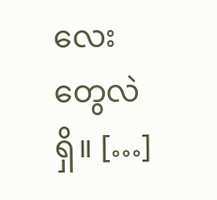လေးတွေလဲရှိ။ […]